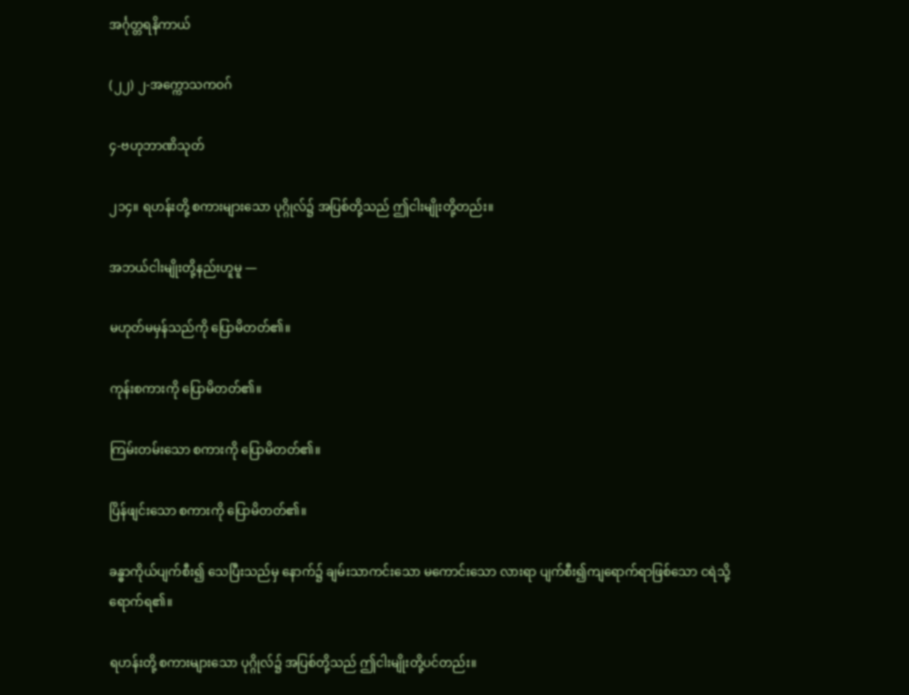အင်္ဂုတ္တရနိကာယ်

(၂၂) ၂-အက္ကောသကဝဂ်

၄-ဗဟုဘာဏိသုတ်

၂၁၄။ ရဟန်းတို့ စကားများသော ပုဂ္ဂိုလ်၌ အပြစ်တို့သည် ဤငါးမျိုးတို့တည်း။

အဘယ်ငါးမျိုးတို့နည်းဟူမူ —

မဟုတ်မမှန်သည်ကို ပြောမိတတ်၏။

ကုန်းစကားကို ပြောမိတတ်၏။

ကြမ်းတမ်းသော စကားကို ပြောမိတတ်၏။

ပြိန်ဖျင်းသော စကားကို ပြောမိတတ်၏။

ခန္ဓာကိုယ်ပျက်စီး၍ သေပြီးသည်မှ နောက်၌ ချမ်းသာကင်းသော မကောင်းသော လားရာ ပျက်စီး၍ကျရောက်ရာဖြစ်သော ငရဲသို့ ရောက်ရ၏။

ရဟန်းတို့ စကားများသော ပုဂ္ဂိုလ်၌ အပြစ်တို့သည် ဤငါးမျိုးတို့ပင်တည်း။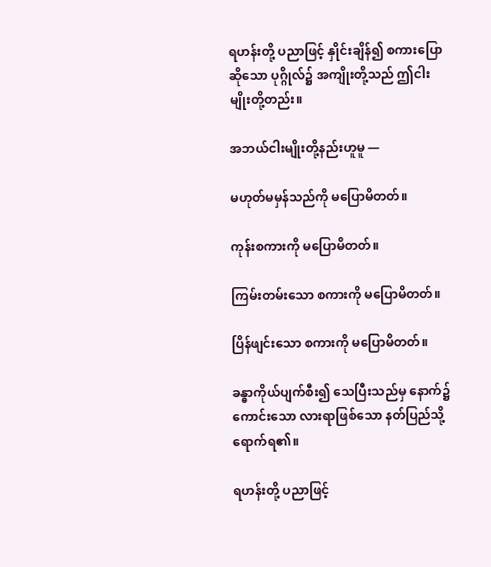ရဟန်းတို့ ပညာဖြင့် နှိုင်းချိန်၍ စကားပြောဆိုသော ပုဂ္ဂိုလ်၌ အကျိုးတို့သည် ဤငါးမျိုးတို့တည်း။

အဘယ်ငါးမျိုးတို့နည်းဟူမူ —

မဟုတ်မမှန်သည်ကို မပြောမိတတ်။

ကုန်းစကားကို မပြောမိတတ်။

ကြမ်းတမ်းသော စကားကို မပြောမိတတ်။

ပြိန်ဖျင်းသော စကားကို မပြောမိတတ်။

ခန္ဓာကိုယ်ပျက်စီး၍ သေပြီးသည်မှ နောက်၌ ကောင်းသော လားရာဖြစ်သော နတ်ပြည်သို့ ရောက်ရ၏။

ရဟန်းတို့ ပညာဖြင့်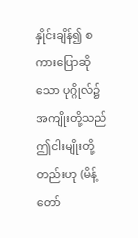နှိုင်းချိန်၍ စကားပြောဆိုသော ပုဂ္ဂိုလ်၌ အကျိုးတို့သည် ဤငါးမျိုးတို့ တည်းဟု (မိန့်တော်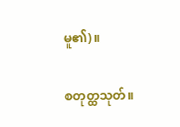မူ၏)။

စတုတ္ထသုတ်။